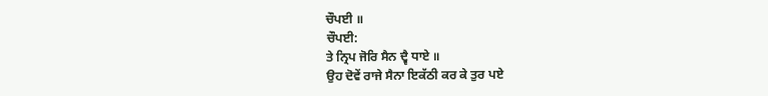ਚੌਪਈ ॥
ਚੌਪਈ:
ਤੇ ਨ੍ਰਿਪ ਜੋਰਿ ਸੈਨ ਦ੍ਵੈ ਧਾਏ ॥
ਉਹ ਦੋਵੇਂ ਰਾਜੇ ਸੈਨਾ ਇਕੱਠੀ ਕਰ ਕੇ ਤੁਰ ਪਏ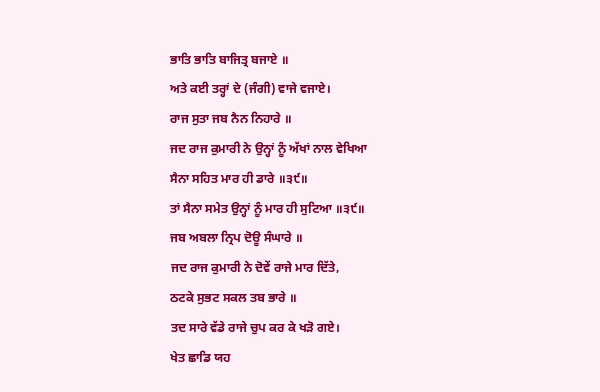ਭਾਤਿ ਭਾਤਿ ਬਾਜਿਤ੍ਰ ਬਜਾਏ ॥
ਅਤੇ ਕਈ ਤਰ੍ਹਾਂ ਦੇ (ਜੰਗੀ) ਵਾਜੇ ਵਜਾਏ।
ਰਾਜ ਸੁਤਾ ਜਬ ਨੈਨ ਨਿਹਾਰੇ ॥
ਜਦ ਰਾਜ ਕੁਮਾਰੀ ਨੇ ਉਨ੍ਹਾਂ ਨੂੰ ਅੱਖਾਂ ਨਾਲ ਵੇਖਿਆ
ਸੈਨਾ ਸਹਿਤ ਮਾਰ ਹੀ ਡਾਰੇ ॥੩੯॥
ਤਾਂ ਸੈਨਾ ਸਮੇਤ ਉਨ੍ਹਾਂ ਨੂੰ ਮਾਰ ਹੀ ਸੁਟਿਆ ॥੩੯॥
ਜਬ ਅਬਲਾ ਨ੍ਰਿਪ ਦੋਊ ਸੰਘਾਰੇ ॥
ਜਦ ਰਾਜ ਕੁਮਾਰੀ ਨੇ ਦੋਵੇਂ ਰਾਜੇ ਮਾਰ ਦਿੱਤੇ,
ਠਟਕੇ ਸੁਭਟ ਸਕਲ ਤਬ ਭਾਰੇ ॥
ਤਦ ਸਾਰੇ ਵੱਡੇ ਰਾਜੇ ਚੁਪ ਕਰ ਕੇ ਖੜੋ ਗਏ।
ਖੇਤ ਛਾਡਿ ਯਹ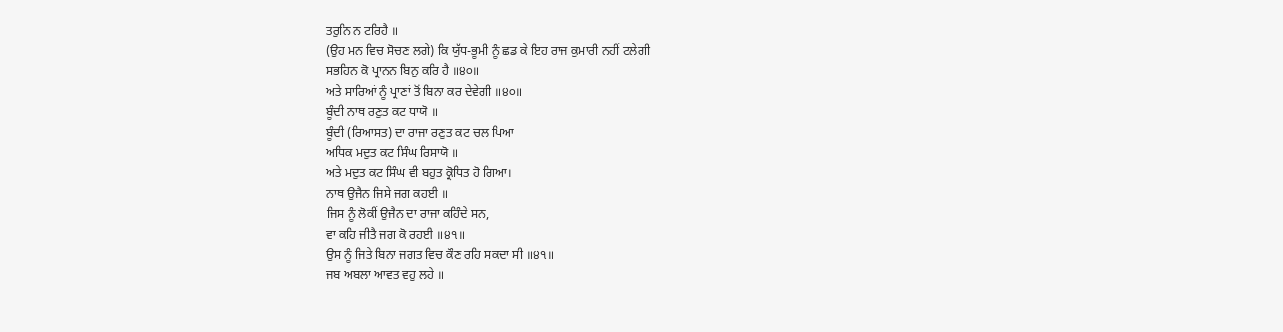ਤਰੁਨਿ ਨ ਟਰਿਹੈ ॥
(ਉਹ ਮਨ ਵਿਚ ਸੋਚਣ ਲਗੇ) ਕਿ ਯੁੱਧ-ਭੂਮੀ ਨੂੰ ਛਡ ਕੇ ਇਹ ਰਾਜ ਕੁਮਾਰੀ ਨਹੀਂ ਟਲੇਗੀ
ਸਭਹਿਨ ਕੋ ਪ੍ਰਾਨਨ ਬਿਨੁ ਕਰਿ ਹੈ ॥੪੦॥
ਅਤੇ ਸਾਰਿਆਂ ਨੂੰ ਪ੍ਰਾਣਾਂ ਤੋਂ ਬਿਨਾ ਕਰ ਦੇਵੇਗੀ ॥੪੦॥
ਬੂੰਦੀ ਨਾਥ ਰਣੁਤ ਕਟ ਧਾਯੋ ॥
ਬੂੰਦੀ (ਰਿਆਸਤ) ਦਾ ਰਾਜਾ ਰਣੁਤ ਕਟ ਚਲ ਪਿਆ
ਅਧਿਕ ਮਦੁਤ ਕਟ ਸਿੰਘ ਰਿਸਾਯੋ ॥
ਅਤੇ ਮਦੁਤ ਕਟ ਸਿੰਘ ਵੀ ਬਹੁਤ ਕ੍ਰੋਧਿਤ ਹੋ ਗਿਆ।
ਨਾਥ ਉਜੈਨ ਜਿਸੇ ਜਗ ਕਹਈ ॥
ਜਿਸ ਨੂੰ ਲੋਕੀਂ ਉਜੈਨ ਦਾ ਰਾਜਾ ਕਹਿੰਦੇ ਸਨ,
ਵਾ ਕਹਿ ਜੀਤੈ ਜਗ ਕੋ ਰਹਈ ॥੪੧॥
ਉਸ ਨੂੰ ਜਿਤੇ ਬਿਨਾ ਜਗਤ ਵਿਚ ਕੌਣ ਰਹਿ ਸਕਦਾ ਸੀ ॥੪੧॥
ਜਬ ਅਬਲਾ ਆਵਤ ਵਹੁ ਲਹੇ ॥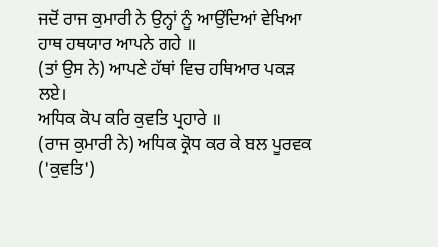ਜਦੋਂ ਰਾਜ ਕੁਮਾਰੀ ਨੇ ਉਨ੍ਹਾਂ ਨੂੰ ਆਉਂਦਿਆਂ ਵੇਖਿਆ
ਹਾਥ ਹਥਯਾਰ ਆਪਨੇ ਗਹੇ ॥
(ਤਾਂ ਉਸ ਨੇ) ਆਪਣੇ ਹੱਥਾਂ ਵਿਚ ਹਥਿਆਰ ਪਕੜ ਲਏ।
ਅਧਿਕ ਕੋਪ ਕਰਿ ਕੁਵਤਿ ਪ੍ਰਹਾਰੇ ॥
(ਰਾਜ ਕੁਮਾਰੀ ਨੇ) ਅਧਿਕ ਕ੍ਰੋਧ ਕਰ ਕੇ ਬਲ ਪੂਰਵਕ ('ਕੁਵਤਿ')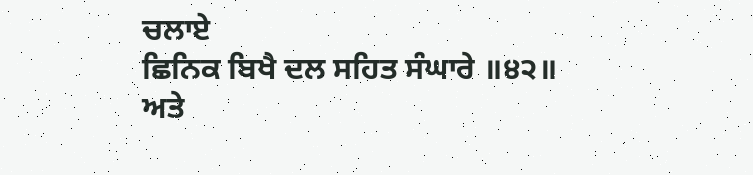ਚਲਾਏ
ਛਿਨਿਕ ਬਿਖੈ ਦਲ ਸਹਿਤ ਸੰਘਾਰੇ ॥੪੨॥
ਅਤੇ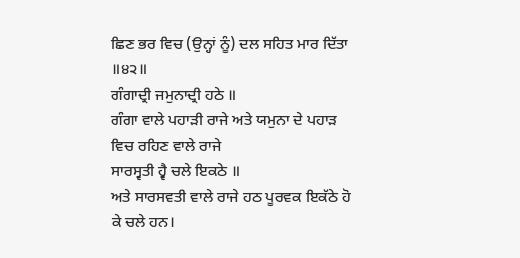ਛਿਣ ਭਰ ਵਿਚ (ਉਨ੍ਹਾਂ ਨੂੰ) ਦਲ ਸਹਿਤ ਮਾਰ ਦਿੱਤਾ ॥੪੨॥
ਗੰਗਾਦ੍ਰੀ ਜਮੁਨਾਦ੍ਰੀ ਹਠੇ ॥
ਗੰਗਾ ਵਾਲੇ ਪਹਾੜੀ ਰਾਜੇ ਅਤੇ ਯਮੁਨਾ ਦੇ ਪਹਾੜ ਵਿਚ ਰਹਿਣ ਵਾਲੇ ਰਾਜੇ
ਸਾਰਸ੍ਵਤੀ ਹ੍ਵੈ ਚਲੇ ਇਕਠੇ ॥
ਅਤੇ ਸਾਰਸਵਤੀ ਵਾਲੇ ਰਾਜੇ ਹਠ ਪੂਰਵਕ ਇਕੱਠੇ ਹੋ ਕੇ ਚਲੇ ਹਨ।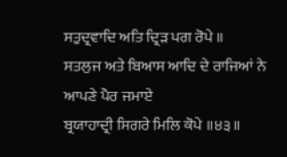ਸਤੁਦ੍ਰਵਾਦਿ ਅਤਿ ਦ੍ਰਿੜ ਪਗ ਰੋਪੇ ॥
ਸਤਲੁਜ ਅਤੇ ਬਿਆਸ ਆਦਿ ਦੇ ਰਾਜਿਆਂ ਨੇ ਆਪਣੇ ਪੈਰ ਜਮਾਏ
ਬ੍ਰਯਾਹਾਦ੍ਰੀ ਸਿਗਰੇ ਮਿਲਿ ਕੋਪੇ ॥੪੩॥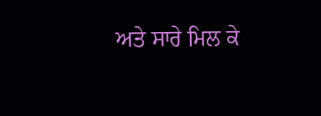ਅਤੇ ਸਾਰੇ ਮਿਲ ਕੇ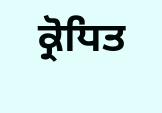ਕ੍ਰੋਧਿਤ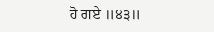ਹੋ ਗਏ ॥੪੩॥